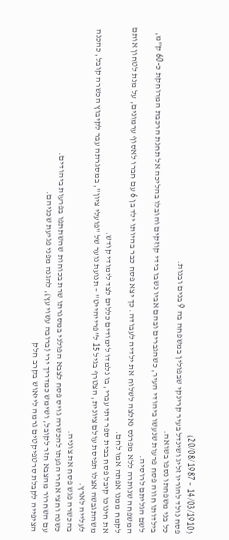(14/03/1910 – 20/08/1987)
פסח נולד להוריו זליג ושינדל בעיר קרינקי שבפולין במשפחה בה 9 בנים ובנות.
כל בני משפחתו נספו בשואה.
בילדותו חווה פסח פרעות שנעשו ביהודי העיר, כשהגברים ובהם אביו נשבו בידי קוזקים והובלו בהליכה אל תחנת הרכבת המרוחקת כ-60 ק"מ, לשם הגליתם לרוסיה.
המשפחה שנותרה ללא מפרנס נאלצה לשלוח את ילדיה לעבודה. כך יצא פסח כבר בהיותו ילד בן 6 עם חברו לאסוף ערמונים, על מנת לטחון אותם לקמח ממנו אפתה אמו לחם.
את חינוכו קיבל פסח בבית ספר דתי עברי, בו נלמדו לימודים כללים לצד לימודי קודש.
משהתגבשה אצלו תפיסת עולם ציונית, הצטרף בגיל 15 ל"פרייהייט" – תנועת נוער של "פועלי ציון", במסגרתה עבר לקיבוץ הכשרה קובל, כהכנה לעלייה לארץ.
בהכשרה פגש פסח את צוניה.
כשנה וחצי אחרי הגעתו להכשרה גויס פסח לצבא הפולני במסגרתו שרת בכוחות שהשתתפו בפרעות ביהודים.
עם השחרור מהצבא חזר לקובל, ושימש כמדריך ירי (ברובה עשוי עץ), להגנה מפני פגיעת שכניהם.
הציפייה לקבלת סרטפיקטים גרמה לייאוש בקרב חלק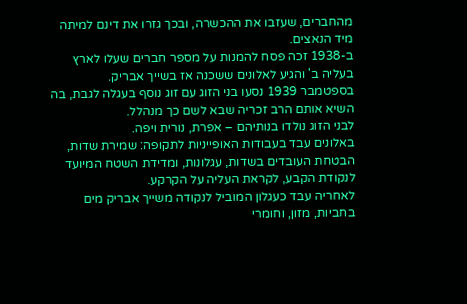מהחברים, שעזבו את ההכשרה, ובכך גזרו את דינם למיתה מיד הנאצים.
ב-1938 זכה פסח להמנות על מספר חברים שעלו לארץ בעליה ב' והגיע לאלונים ששכנה אז בשייך אבריק.
בספטמבר 1939 נסעו בני הזוג עם זוג נוסף בעגלה לגבת, בה השיא אותם הרב זכריה שבא לשם כך מנהלל.
לבני הזוג נולדו בנותיהם – אפרת, נורית ויפה.
באלונים עבד בעבודות האופייניות לתקופה: שמירת שדות, הבטחת העובדים בשדות, עגלונות, ומדידת השטח המיועד לנקודת הקבע, לקראת העליה על הקרקע.
לאחריה עבד כעגלון המוביל לנקודה משייך אבריק מים בחביות, מזון, וחומרי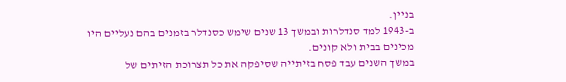בניין.
ב-1943 למד סנדלרות ובמשך 13 שנים שימש כסנדלר בזמנים בהם נעליים היו מכינים בבית ולא קונים.
במשך השנים עבד פסח בזיתייה שסיפקה את כל תצרוכת הזיתים של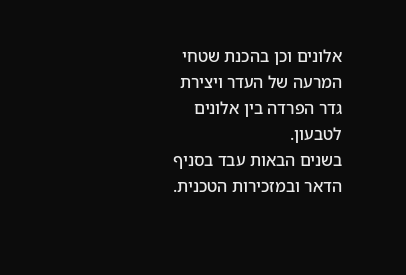אלונים וכן בהכנת שטחי המרעה של העדר ויצירת גדר הפרדה בין אלונים לטבעון.
בשנים הבאות עבד בסניף הדאר ובמזכירות הטכנית.